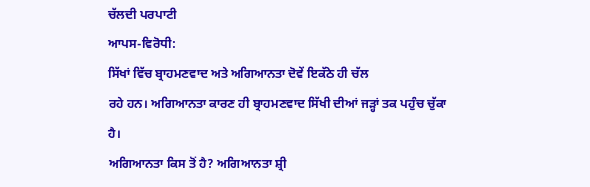ਚੱਲਦੀ ਪਰਪਾਟੀ
ਆਪਸ-ਵਿਰੋਧੀ:
ਸਿੱਖਾਂ ਵਿੱਚ ਬ੍ਰਾਹਮਣਵਾਦ ਅਤੇ ਅਗਿਆਨਤਾ ਦੋਵੇਂ ਇਕੱਠੇ ਹੀ ਚੱਲ
ਰਹੇ ਹਨ। ਅਗਿਆਨਤਾ ਕਾਰਣ ਹੀ ਬ੍ਰਾਹਮਣਵਾਦ ਸਿੱਖੀ ਦੀਆਂ ਜੜ੍ਹਾਂ ਤਕ ਪਹੁੰਚ ਚੁੱਕਾ ਹੈ।
ਅਗਿਆਨਤਾ ਕਿਸ ਤੋਂ ਹੈ? ਅਗਿਆਨਤਾ ਸ਼੍ਰੀ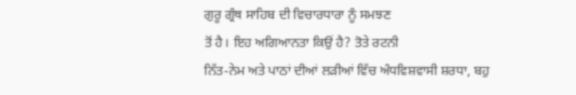ਗੁਰੂ ਗ੍ਰੰਥ ਸਾਹਿਬ ਦੀ ਵਿਚਾਰਧਾਰਾ ਨੂੰ ਸਮਝਣ
ਤੋਂ ਹੈ। ਇਹ ਅਗਿਆਨਤਾ ਕਿਉਂ ਹੈ? ਤੋਤੇ ਰਟਨੀ
ਨਿੱਤ-ਨੇਮ ਅਤੇ ਪਾਠਾਂ ਦੀਆਂ ਲੜੀਆਂ ਵਿੱਚ ਅੰਧਵਿਸ਼ਵਾਸੀ ਸ਼ਰਧਾ, ਬਹੁ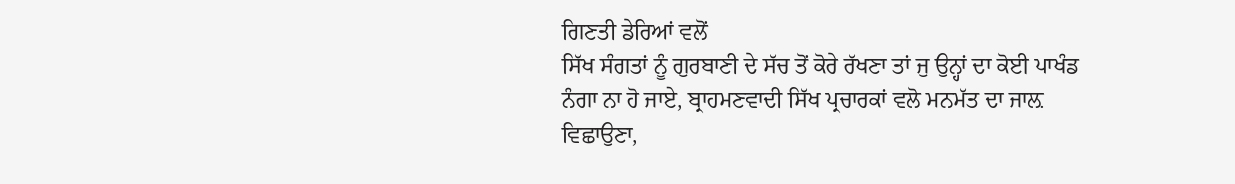ਗਿਣਤੀ ਡੇਰਿਆਂ ਵਲੋਂ
ਸਿੱਖ ਸੰਗਤਾਂ ਨੂੰ ਗੁਰਬਾਣੀ ਦੇ ਸੱਚ ਤੋਂ ਕੋਰੇ ਰੱਖਣਾ ਤਾਂ ਜੁ ਉਨ੍ਹਾਂ ਦਾ ਕੋਈ ਪਾਖੰਡ
ਨੰਗਾ ਨਾ ਹੋ ਜਾਏ, ਬ੍ਰਾਹਮਣਵਾਦੀ ਸਿੱਖ ਪ੍ਰਚਾਰਕਾਂ ਵਲੋ ਮਨਮੱਤ ਦਾ ਜਾਲ਼ ਵਿਛਾਉਣਾ,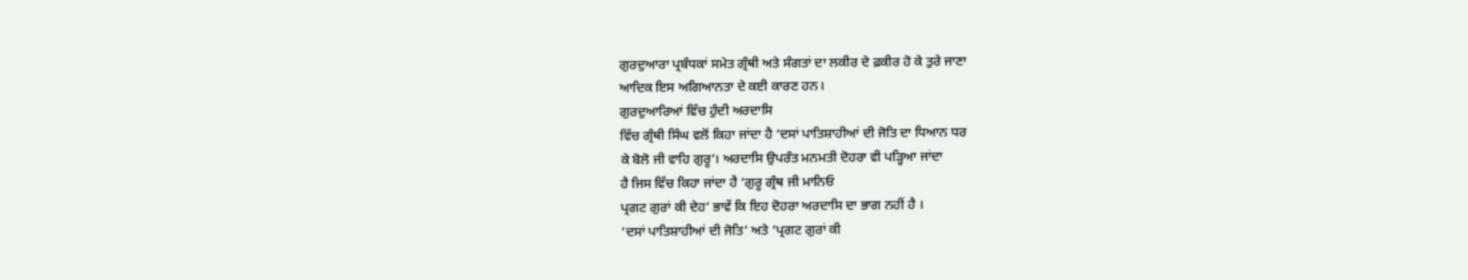ਗੁਰਦੁਆਰਾ ਪ੍ਰਬੰਧਕਾਂ ਸਮੇਤ ਗ੍ਰੰਥੀ ਅਤੇ ਸੰਗਤਾਂ ਦਾ ਲਕੀਰ ਦੇ ਫ਼ਕੀਰ ਹੋ ਕੇ ਤੁਰੇ ਜਾਣਾ
ਆਦਿਕ ਇਸ ਅਗਿਆਨਤਾ ਦੇ ਕਈ ਕਾਰਣ ਹਨ।
ਗੁਰਦੁਆਰਿਆਂ ਵਿੱਚ ਹੁੰਦੀ ਅਰਦਾਸਿ
ਵਿੱਚ ਗ੍ਰੰਥੀ ਸਿੰਘ ਵਲੋਂ ਕਿਹਾ ਜਾਂਦਾ ਹੈ ‘ਦਸਾਂ ਪਾਤਿਸ਼ਾਹੀਆਂ ਦੀ ਜੋਤਿ ਦਾ ਧਿਆਨ ਧਰ
ਕੇ ਬੋਲੋ ਜੀ ਵਾਹਿ ਗੁਰੂ’। ਅਰਦਾਸਿ ਉਪਰੰਤ ਮਨਮਤੀ ਦੋਹਰਾ ਵੀ ਪੜ੍ਹਿਆ ਜਾਂਦਾ
ਹੈ ਜਿਸ ਵਿੱਚ ਕਿਹਾ ਜਾਂਦਾ ਹੈ ‘ਗੁਰੂ ਗ੍ਰੰਥ ਜੀ ਮਾਨਿਓ
ਪ੍ਰਗਟ ਗੁਰਾਂ ਕੀ ਦੇਹ’ ਭਾਵੇਂ ਕਿ ਇਹ ਦੋਹਰਾ ਅਰਦਾਸਿ ਦਾ ਭਾਗ ਨਹੀਂ ਹੈ ।
‘ਦਸਾਂ ਪਾਤਿਸ਼ਾਹੀਆਂ ਦੀ ਜੋਤਿ’ ਅਤੇ ‘ਪ੍ਰਗਟ ਗੁਰਾਂ ਕੀ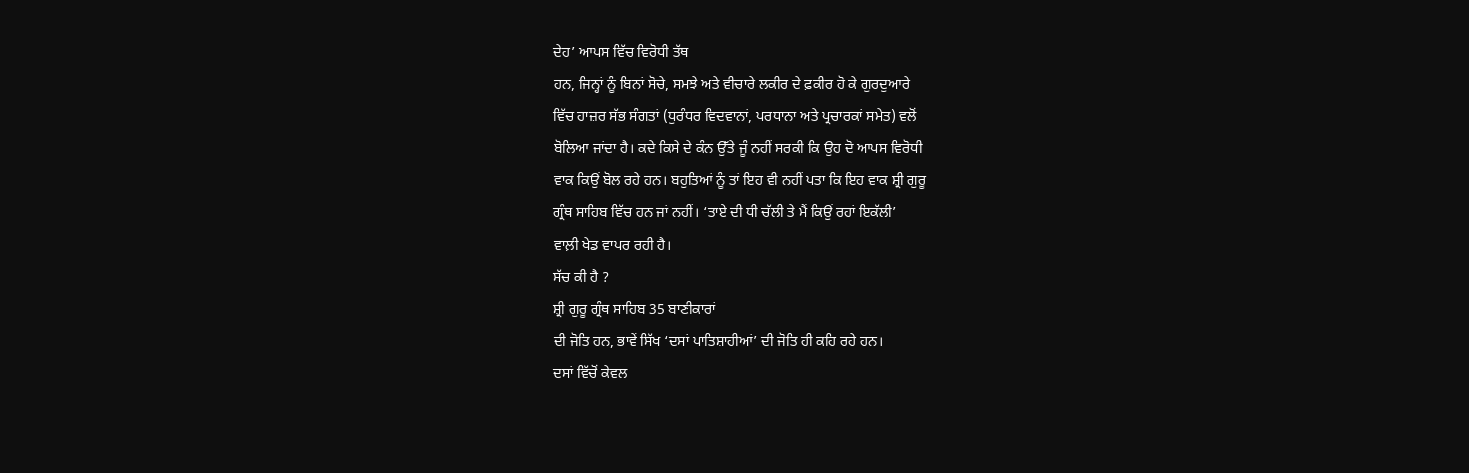ਦੇਹ’ ਆਪਸ ਵਿੱਚ ਵਿਰੋਧੀ ਤੱਥ
ਹਨ, ਜਿਨ੍ਹਾਂ ਨੂੰ ਬਿਨਾਂ ਸੋਚੇ, ਸਮਝੇ ਅਤੇ ਵੀਚਾਰੇ ਲਕੀਰ ਦੇ ਫ਼ਕੀਰ ਹੋ ਕੇ ਗੁਰਦੁਆਰੇ
ਵਿੱਚ ਹਾਜ਼ਰ ਸੱਭ ਸੰਗਤਾਂ (ਧੁਰੰਧਰ ਵਿਦਵਾਨਾਂ, ਪਰਧਾਨਾ ਅਤੇ ਪ੍ਰਚਾਰਕਾਂ ਸਮੇਤ) ਵਲੋਂ
ਬੋਲਿਆ ਜਾਂਦਾ ਹੈ। ਕਦੇ ਕਿਸੇ ਦੇ ਕੰਨ ਉੱਤੇ ਜੂੰ ਨਹੀਂ ਸਰਕੀ ਕਿ ਉਹ ਦੋ ਆਪਸ ਵਿਰੋਧੀ
ਵਾਕ ਕਿਉਂ ਬੋਲ ਰਹੇ ਹਨ। ਬਹੁਤਿਆਂ ਨੂੰ ਤਾਂ ਇਹ ਵੀ ਨਹੀਂ ਪਤਾ ਕਿ ਇਹ ਵਾਕ ਸ਼੍ਰੀ ਗੁਰੂ
ਗ੍ਰੰਥ ਸਾਹਿਬ ਵਿੱਚ ਹਨ ਜਾਂ ਨਹੀਂ। ‘ਤਾਏ ਦੀ ਧੀ ਚੱਲੀ ਤੇ ਮੈਂ ਕਿਉਂ ਰਹਾਂ ਇਕੱਲੀ’
ਵਾਲ਼ੀ ਖੇਡ ਵਾਪਰ ਰਹੀ ਹੈ।
ਸੱਚ ਕੀ ਹੈ ?
ਸ਼੍ਰੀ ਗੁਰੂ ਗ੍ਰੰਥ ਸਾਹਿਬ 35 ਬਾਣੀਕਾਰਾਂ
ਦੀ ਜੋਤਿ ਹਨ, ਭਾਵੇਂ ਸਿੱਖ ‘ਦਸਾਂ ਪਾਤਿਸ਼ਾਹੀਆਂ’ ਦੀ ਜੋਤਿ ਹੀ ਕਹਿ ਰਹੇ ਹਨ।
ਦਸਾਂ ਵਿੱਚੋਂ ਕੇਵਲ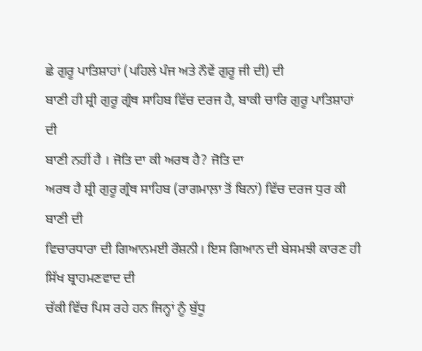ਛੇ ਗੁਰੂ ਪਾਤਿਸ਼ਾਹਾਂ (ਪਹਿਲੇ ਪੰਜ ਅਤੇ ਨੌਵੇਂ ਗੁਰੂ ਜੀ ਦੀ) ਦੀ
ਬਾਣੀ ਹੀ ਸ਼੍ਰੀ ਗੁਰੂ ਗ੍ਰੰਥ ਸਾਹਿਬ ਵਿੱਚ ਦਰਜ ਹੈ, ਬਾਕੀ ਚਾਰਿ ਗੁਰੂ ਪਾਤਿਸ਼ਾਹਾਂ ਦੀ
ਬਾਣੀ ਨਹੀਂ ਹੈ । ਜੋਤਿ ਦਾ ਕੀ ਅਰਥ ਹੈ? ਜੋਤਿ ਦਾ
ਅਰਥ ਹੈ ਸ਼੍ਰੀ ਗੁਰੂ ਗ੍ਰੰਥ ਸਾਹਿਬ (ਰਾਗਮਾਲ਼ਾ ਤੋਂ ਬਿਨਾਂ) ਵਿੱਚ ਦਰਜ ਧੁਰ ਕੀ ਬਾਣੀ ਦੀ
ਵਿਚਾਰਧਾਰਾ ਦੀ ਗਿਆਨਮਈ ਰੌਸ਼ਨੀ। ਇਸ ਗਿਆਨ ਦੀ ਬੇਸਮਝੀ ਕਾਰਣ ਹੀ ਸਿੱਖ ਬ੍ਰਾਹਮਣਵਾਦ ਦੀ
ਚੱਕੀ ਵਿੱਚ ਪਿਸ ਰਹੇ ਹਨ ਜਿਨ੍ਹਾਂ ਨੂੰ ਬੁੱਧੂ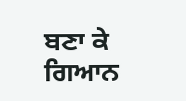ਬਣਾ ਕੇ ਗਿਆਨ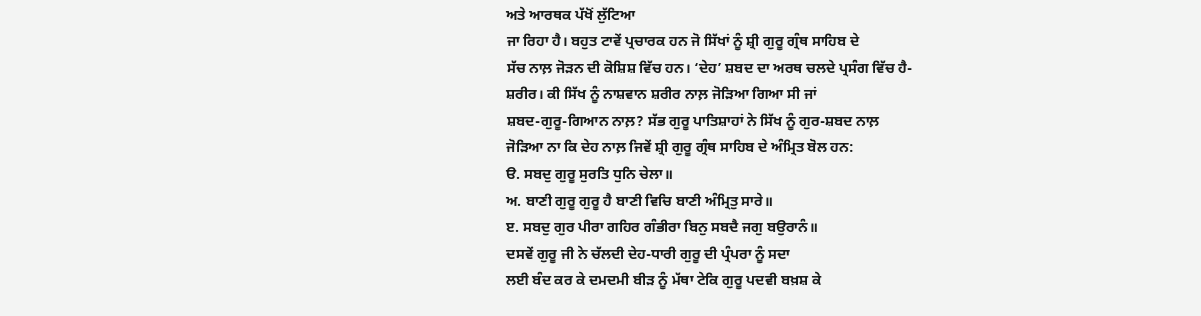ਅਤੇ ਆਰਥਕ ਪੱਖੋਂ ਲੁੱਟਿਆ
ਜਾ ਰਿਹਾ ਹੈ। ਬਹੁਤ ਟਾਵੇਂ ਪ੍ਰਚਾਰਕ ਹਨ ਜੋ ਸਿੱਖਾਂ ਨੂੰ ਸ਼੍ਰੀ ਗੁਰੂ ਗ੍ਰੰਥ ਸਾਹਿਬ ਦੇ
ਸੱਚ ਨਾਲ਼ ਜੋੜਨ ਦੀ ਕੋਸ਼ਿਸ਼ ਵਿੱਚ ਹਨ। ‘ਦੇਹ’ ਸ਼ਬਦ ਦਾ ਅਰਥ ਚਲਦੇ ਪ੍ਰਸੰਗ ਵਿੱਚ ਹੈ-
ਸ਼ਰੀਰ। ਕੀ ਸਿੱਖ ਨੂੰ ਨਾਸ਼ਵਾਨ ਸ਼ਰੀਰ ਨਾਲ਼ ਜੋੜਿਆ ਗਿਆ ਸੀ ਜਾਂ
ਸ਼ਬਦ-ਗੁਰੂ-ਗਿਆਨ ਨਾਲ਼? ਸੱਭ ਗੁਰੂ ਪਾਤਿਸ਼ਾਹਾਂ ਨੇ ਸਿੱਖ ਨੂੰ ਗੁਰ-ਸ਼ਬਦ ਨਾਲ਼
ਜੋੜਿਆ ਨਾ ਕਿ ਦੇਹ ਨਾਲ਼ ਜਿਵੇਂ ਸ਼੍ਰੀ ਗੁਰੂ ਗ੍ਰੰਥ ਸਾਹਿਬ ਦੇ ਅੰਮ੍ਰਿਤ ਬੋਲ ਹਨ:
ੳ. ਸਬਦੁ ਗੁਰੂ ਸੁਰਤਿ ਧੁਨਿ ਚੇਲਾ॥
ਅ. ਬਾਣੀ ਗੁਰੂ ਗੁਰੂ ਹੈ ਬਾਣੀ ਵਿਚਿ ਬਾਣੀ ਅੰਮ੍ਰਿਤੁ ਸਾਰੇ॥
ੲ. ਸਬਦੁ ਗੁਰ ਪੀਰਾ ਗਹਿਰ ਗੰਭੀਰਾ ਬਿਨੁ ਸਬਦੈ ਜਗੁ ਬਉਰਾਨੰ॥
ਦਸਵੇਂ ਗੁਰੂ ਜੀ ਨੇ ਚੱਲਦੀ ਦੇਹ-ਧਾਰੀ ਗੁਰੂ ਦੀ ਪ੍ਰੰਪਰਾ ਨੂੰ ਸਦਾ
ਲਈ ਬੰਦ ਕਰ ਕੇ ਦਮਦਮੀ ਬੀੜ ਨੂੰ ਮੱਥਾ ਟੇਕਿ ਗੁਰੂ ਪਦਵੀ ਬਖ਼ਸ਼ ਕੇ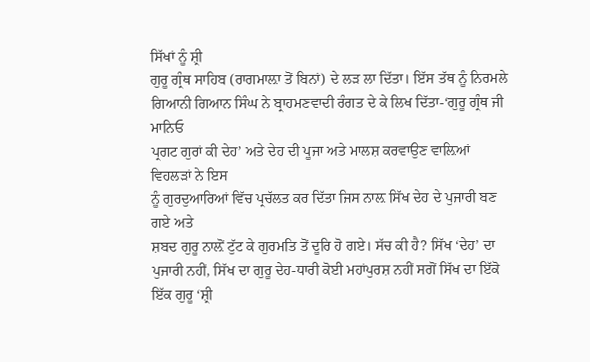ਸਿੱਖਾਂ ਨੂੰ ਸ਼੍ਰੀ
ਗੁਰੂ ਗ੍ਰੰਥ ਸਾਹਿਬ (ਰਾਗਮਾਲ਼ਾ ਤੋਂ ਬਿਨਾਂ) ਦੇ ਲੜ ਲਾ ਦਿੱਤਾ। ਇੱਸ ਤੱਥ ਨੂੰ ਨਿਰਮਲੇ
ਗਿਆਨੀ ਗਿਆਨ ਸਿੰਘ ਨੇ ਬ੍ਰਾਹਮਣਵਾਦੀ ਰੰਗਤ ਦੇ ਕੇ ਲਿਖ ਦਿੱਤਾ-‘ਗੁਰੂ ਗ੍ਰੰਥ ਜੀ ਮਾਨਿਓ
ਪ੍ਰਗਟ ਗੁਰਾਂ ਕੀ ਦੇਹ’ ਅਤੇ ਦੇਹ ਦੀ ਪੂਜਾ ਅਤੇ ਮਾਲਸ਼ ਕਰਵਾਉਣ ਵਾਲ਼ਿਆਂ ਵਿਹਲੜਾਂ ਨੇ ਇਸ
ਨੂੰ ਗੁਰਦੁਆਰਿਆਂ ਵਿੱਚ ਪ੍ਰਚੱਲਤ ਕਰ ਦਿੱਤਾ ਜਿਸ ਨਾਲ਼ ਸਿੱਖ ਦੇਹ ਦੇ ਪੁਜਾਰੀ ਬਣ ਗਏ ਅਤੇ
ਸ਼ਬਦ ਗੁਰੂ ਨਾਲ਼ੋਂ ਟੁੱਟ ਕੇ ਗੁਰਮਤਿ ਤੋਂ ਦੂਰਿ ਹੋ ਗਏ। ਸੱਚ ਕੀ ਹੈ? ਸਿੱਖ ‘ਦੇਹ’ ਦਾ
ਪੁਜਾਰੀ ਨਹੀਂ, ਸਿੱਖ ਦਾ ਗੁਰੂ ਦੇਹ-ਧਾਰੀ ਕੋਈ ਮਹਾਂਪੁਰਸ਼ ਨਹੀਂ ਸਗੋਂ ਸਿੱਖ ਦਾ ਇੱਕੋ
ਇੱਕ ਗੁਰੂ ‘ਸ਼੍ਰੀ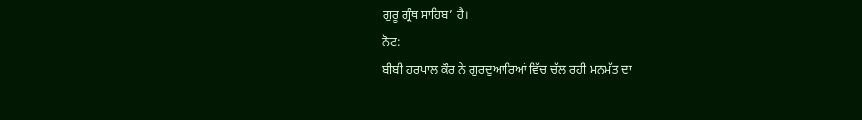ਗੁਰੂ ਗ੍ਰੰਥ ਸਾਹਿਬ’ ਹੈ।
ਨੋਟ:
ਬੀਬੀ ਹਰਪਾਲ ਕੌਰ ਨੇ ਗੁਰਦੁਆਰਿਆਂ ਵਿੱਚ ਚੱਲ ਰਹੀ ਮਨਮੱਤ ਦਾ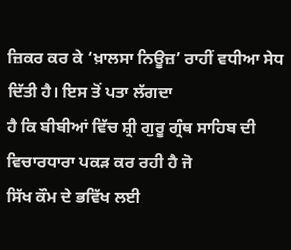ਜ਼ਿਕਰ ਕਰ ਕੇ ‘ਖ਼ਾਲਸਾ ਨਿਊਜ਼’ ਰਾਹੀਂ ਵਧੀਆ ਸੇਧ ਦਿੱਤੀ ਹੈ। ਇਸ ਤੋਂ ਪਤਾ ਲੱਗਦਾ
ਹੈ ਕਿ ਬੀਬੀਆਂ ਵਿੱਚ ਸ਼੍ਰੀ ਗੁਰੂ ਗ੍ਰੰਥ ਸਾਹਿਬ ਦੀ ਵਿਚਾਰਧਾਰਾ ਪਕੜ ਕਰ ਰਹੀ ਹੈ ਜੋ
ਸਿੱਖ ਕੌਮ ਦੇ ਭਵਿੱਖ ਲਈ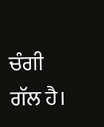ਚੰਗੀ ਗੱਲ ਹੈ।